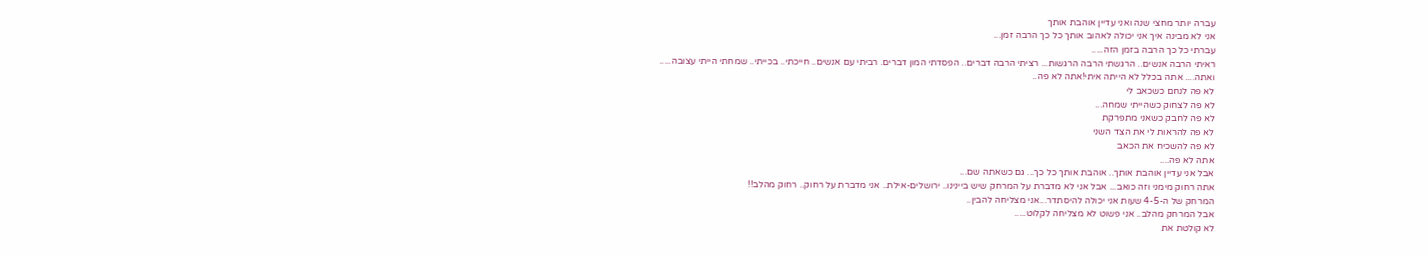עברה יותר מחצי שנה ואני עדיין אוהבת אותך
אני לא מבינה איך אני יכולה לאהוב אותך כל כך הרבה זמן...
עברתי כל כך הרבה בזמן הזה.....
ראיתי הרבה אנשים.. הרגשתי הרבה הרגשות... רציתי הרבה דברים.. הפסדתי המון דברים. רביתי עם אנשים.. חייכתי.. בכייתי.. שמחתי הייתי עצובה.....
ואתה.... אתה בכלל לא הייתה איתי!אתה לא פה..
לא פה לנחם כשכאב לי
לא פה לצחוק כשהייתי שמחה...
לא פה לחבק כשאני מתפרקת
לא פה להראות לי את הצד השני
לא פה להשכיח את הכאב
אתה לא פה....
אבל אני עדיין אוהבת אותך.. אוהבת אותך כל כך... גם כשאתה שם...
אתה רחוק מימני וזה כואב... אבל אני לא מדברת על המרחק שיש ביינינו.. ירושלים-אילת.. אני מדברת על רחוק.. רחוק מהלב!!
המרחק של ה-4-5 שעות אני יכולה להיסתדר...אני מצליחה להבין..
אבל המרחק מהלב.. אני פשוט לא מצליחה לקלוט.....
לא קולטת את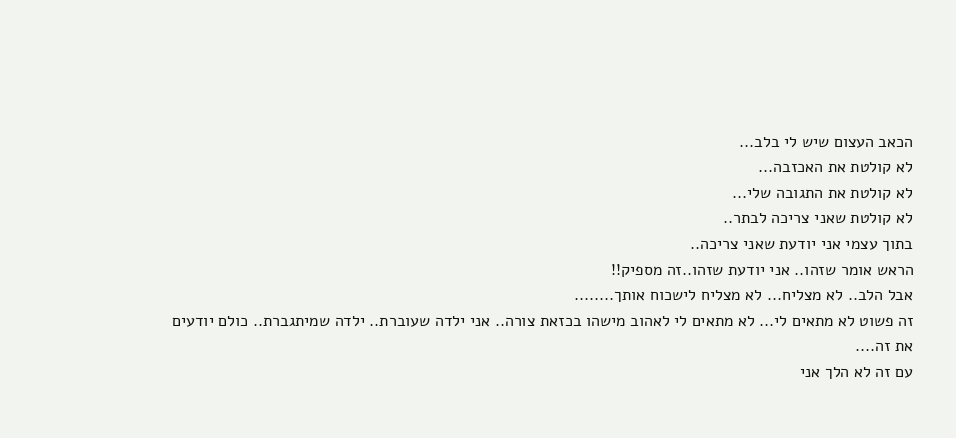הכאב העצום שיש לי בלב...
לא קולטת את האכזבה...
לא קולטת את התגובה שלי...
לא קולטת שאני צריכה לבתר..
בתוך עצמי אני יודעת שאני צריכה..
הראש אומר שזהו.. אני יודעת שזהו..זה מספיק!!
אבל הלב.. לא מצליח... לא מצליח לישכוח אותך........
זה פשוט לא מתאים לי... לא מתאים לי לאהוב מישהו בכזאת צורה.. אני ילדה שעוברת.. ילדה שמיתגברת.. כולם יודעים את זה....
עם זה לא הלך אני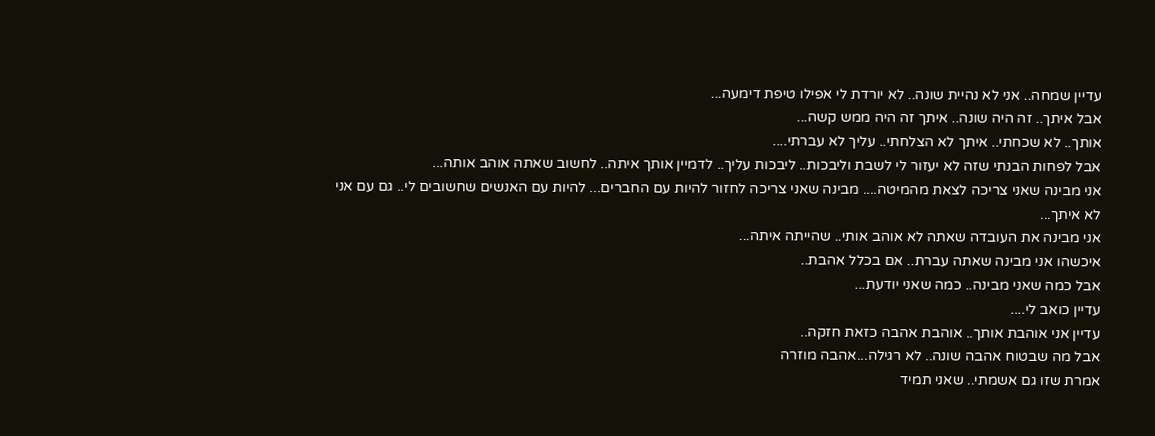עדיין שמחה.. אני לא נהיית שונה.. לא יורדת לי אפילו טיפת דימעה...
אבל איתך.. זה היה שונה.. איתך זה היה ממש קשה...
אותך.. לא שכחתי.. איתך לא הצלחתי.. עליך לא עברתי....
אבל לפחות הבנתי שזה לא יעזור לי לשבת וליבכות.. ליבכות עליך.. לדמיין אותך איתה.. לחשוב שאתה אוהב אותה...
אני מבינה שאני צריכה לצאת מהמיטה.... מבינה שאני צריכה לחזור להיות עם החברים... להיות עם האנשים שחשובים לי.. גם עם אני לא איתך...
אני מבינה את העובדה שאתה לא אוהב אותי.. שהייתה איתה...
איכשהו אני מבינה שאתה עברת.. אם בכלל אהבת..
אבל כמה שאני מבינה.. כמה שאני יודעת...
עדיין כואב לי....
עדיין אני אוהבת אותך.. אוהבת אהבה כזאת חזקה..
אבל מה שבטוח אהבה שונה.. לא רגילה...אהבה מוזרה
אמרת שזו גם אשמתי.. שאני תמיד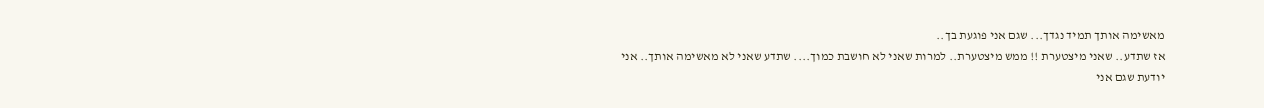מאשימה אותך תמיד נגדך... שגם אני פוגעת בך..
אז שתדע.. שאני מיצטערת !! ממש מיצטערת.. למרות שאני לא חושבת כמוך.... שתדע שאני לא מאשימה אותך.. אני יודעת שגם אני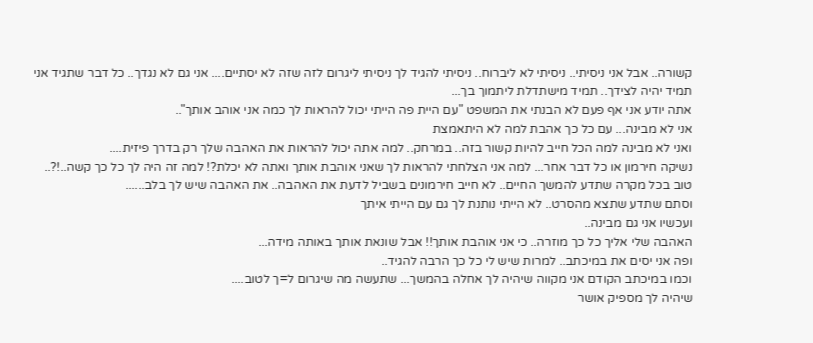קשורה.. אבל אני ניסיתי.. ניסיתי לא ליברוח.. ניסיתי להגיד לך ניסיתי ליגרום לזה שזה לא יסתיים.... אני גם לא נגדך.. כל דבר שתגיד אני תמיד יהיה לצידך.. תמיד מישתדלת ליתמוך בך...
אתה יודע אני אף פעם לא הבנתי את המשפט "עם היית פה הייתי יכול להראות לך כמה אני אוהב אותך"..
אני לא מבינה... עם כל כך אהבת למה לא היתאמצת
ואני לא מבינה למה הכל חייב להיות קשור בזה.. במרחק.. למה אתה יכול להראות את האהבה שלך רק בדרך פיזית....
נשיקה חירמון או כל דבר אחר... למה אני הצלחתי להראות לך שאני אוהבת אותך ואתה לא יכלת?! למה זה היה לך כל כך קשה..!?..
טוב בכל מקרה שתדע להמשך החיים.. לא חייב חירמונים בשביל לדעת את האהבה.. את האהבה שיש לך בלב......
וסתם שתדע שתצא מהסרט.. לא הייתי נותנת לך גם עם הייתי איתך
ועכשיו אני גם מבינה..
האהבה שלי אליך כל כך מוזרה.. כי אני אוהבת אותך!! אבל שונאת אותך באותה מידה...
ופה אני יסים את במיכתב.. למרות שיש לי כל כך הרבה להגיד..
וכמו במיכתב הקודם אני מקווה שיהיה לך אחלה בהמשך... שתעשה מה שיגרום ל=ך לטוב....
שיהיה לך מספיק אושר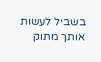בשביל לעשות אותך מתוק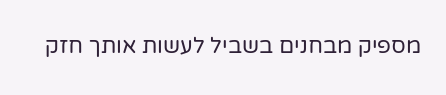מספיק מבחנים בשביל לעשות אותך חזק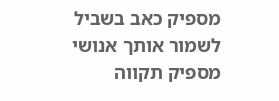מספיק כאב בשביל לשמור אותך אנושי
מספיק תקווה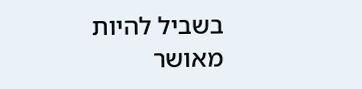בשביל להיות מאושר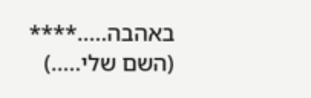באהבה.....**** (השם שלי.....)